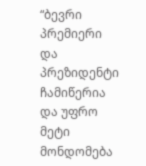“ბევრი პრემიერი და პრეზიდენტი ჩამიწერია და უფრო მეტი მონდომება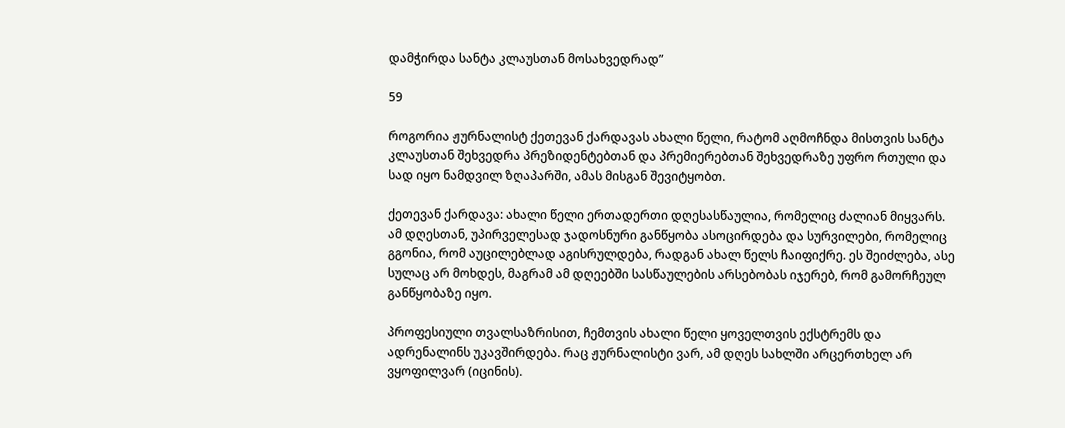დამჭირდა სანტა კლაუსთან მოსახვედრად”

59

როგორია ჟურნალისტ ქეთევან ქარდავას ახალი წელი, რატომ აღმოჩნდა მისთვის სანტა კლაუსთან შეხვედრა პრეზიდენტებთან და პრემიერებთან შეხვედრაზე უფრო რთული და სად იყო ნამდვილ ზღაპარში, ამას მისგან შევიტყობთ.

ქეთევან ქარდავა: ახალი წელი ერთადერთი დღესასწაულია, რომელიც ძალიან მიყვარს. ამ დღესთან, უპირველესად ჯადოსნური განწყობა ასოცირდება და სურვილები, რომელიც გგონია, რომ აუცილებლად აგისრულდება, რადგან ახალ წელს ჩაიფიქრე. ეს შეიძლება, ასე სულაც არ მოხდეს, მაგრამ ამ დღეებში სასწაულების არსებობას იჯერებ, რომ გამორჩეულ განწყობაზე იყო.

პროფესიული თვალსაზრისით, ჩემთვის ახალი წელი ყოველთვის ექსტრემს და ადრენალინს უკავშირდება. რაც ჟურნალისტი ვარ, ამ დღეს სახლში არცერთხელ არ ვყოფილვარ (იცინის).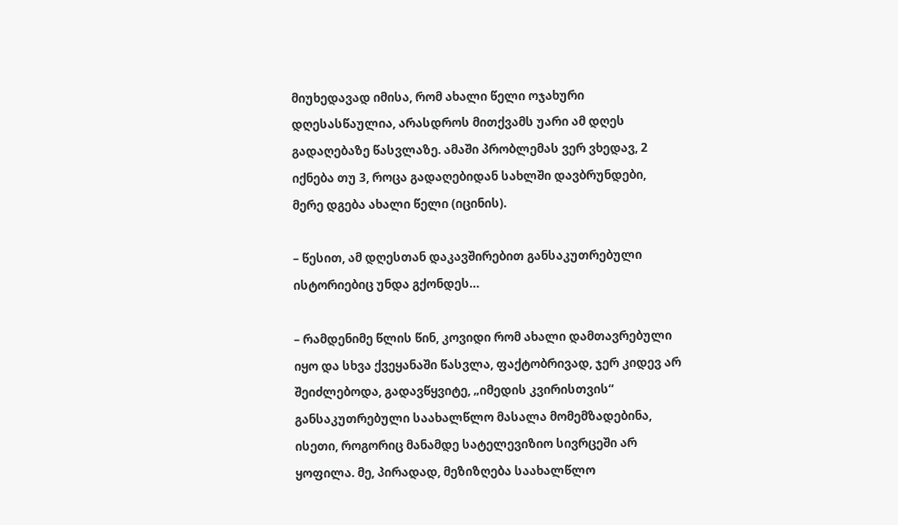მიუხედავად იმისა, რომ ახალი წელი ოჯახური დღესასწაულია, არასდროს მითქვამს უარი ამ დღეს გადაღებაზე წასვლაზე. ამაში პრობლემას ვერ ვხედავ, 2 იქნება თუ 3, როცა გადაღებიდან სახლში დავბრუნდები, მერე დგება ახალი წელი (იცინის).

– წესით, ამ დღესთან დაკავშირებით განსაკუთრებული ისტორიებიც უნდა გქონდეს…

– რამდენიმე წლის წინ, კოვიდი რომ ახალი დამთავრებული იყო და სხვა ქვეყანაში წასვლა, ფაქტობრივად, ჯერ კიდევ არ შეიძლებოდა, გადავწყვიტე, „იმედის კვირისთვის“ განსაკუთრებული საახალწლო მასალა მომემზადებინა, ისეთი, როგორიც მანამდე სატელევიზიო სივრცეში არ ყოფილა. მე, პირადად, მეზიზღება საახალწლო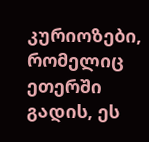კურიოზები, რომელიც ეთერში გადის, ეს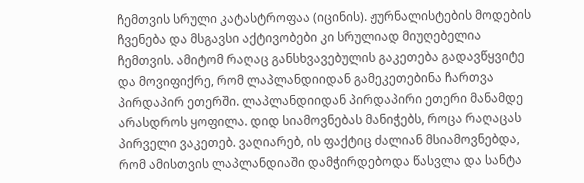ჩემთვის სრული კატასტროფაა (იცინის). ჟურნალისტების მოდების ჩვენება და მსგავსი აქტივობები კი სრულიად მიუღებელია ჩემთვის. ამიტომ რაღაც განსხვავებულის გაკეთება გადავწყვიტე და მოვიფიქრე, რომ ლაპლანდიიდან გამეკეთებინა ჩართვა პირდაპირ ეთერში. ლაპლანდიიდან პირდაპირი ეთერი მანამდე არასდროს ყოფილა. დიდ სიამოვნებას მანიჭებს, როცა რაღაცას პირველი ვაკეთებ. ვაღიარებ, ის ფაქტიც ძალიან მსიამოვნებდა, რომ ამისთვის ლაპლანდიაში დამჭირდებოდა წასვლა და სანტა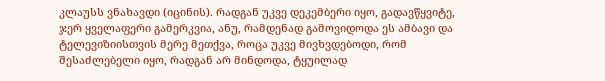კლაუსს ვნახავდი (იცინის). რადგან უკვე დეკემბერი იყო, გადავწყვიტე, ჯერ ყველაფერი გამერკვია, ანუ, რამდენად გამოვიდოდა ეს ამბავი და ტელევიზიისთვის მერე მეთქვა, როცა უკვე მივხვდებოდი, რომ შესაძლებელი იყო, რადგან არ მინდოდა, ტყუილად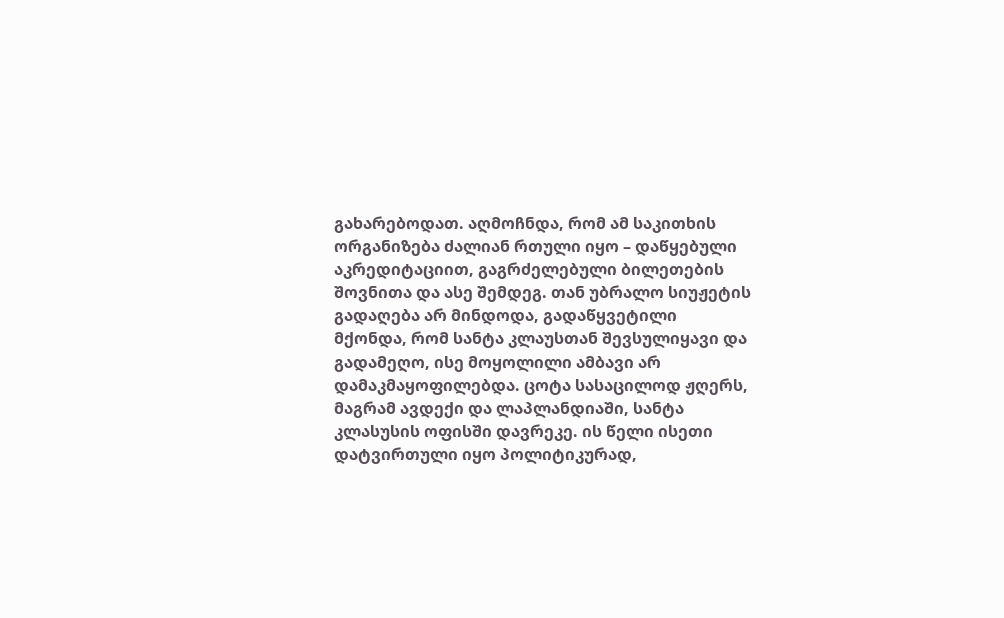გახარებოდათ. აღმოჩნდა, რომ ამ საკითხის ორგანიზება ძალიან რთული იყო – დაწყებული აკრედიტაციით, გაგრძელებული ბილეთების შოვნითა და ასე შემდეგ. თან უბრალო სიუჟეტის გადაღება არ მინდოდა, გადაწყვეტილი მქონდა, რომ სანტა კლაუსთან შევსულიყავი და გადამეღო, ისე მოყოლილი ამბავი არ დამაკმაყოფილებდა. ცოტა სასაცილოდ ჟღერს, მაგრამ ავდექი და ლაპლანდიაში, სანტა კლასუსის ოფისში დავრეკე. ის წელი ისეთი დატვირთული იყო პოლიტიკურად,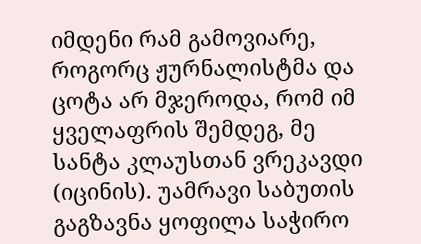იმდენი რამ გამოვიარე, როგორც ჟურნალისტმა და ცოტა არ მჯეროდა, რომ იმ ყველაფრის შემდეგ, მე სანტა კლაუსთან ვრეკავდი (იცინის). უამრავი საბუთის გაგზავნა ყოფილა საჭირო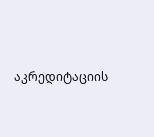აკრედიტაციის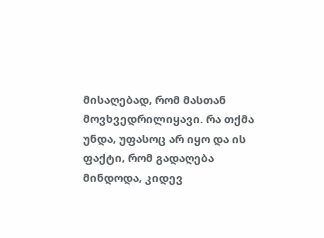მისაღებად, რომ მასთან მოვხვედრილიყავი. რა თქმა უნდა, უფასოც არ იყო და ის ფაქტი, რომ გადაღება მინდოდა, კიდევ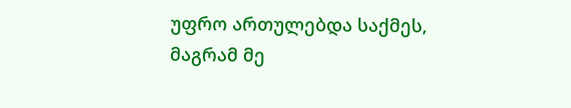უფრო ართულებდა საქმეს, მაგრამ მე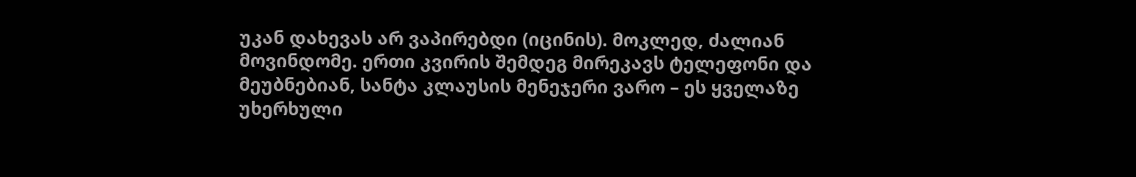უკან დახევას არ ვაპირებდი (იცინის). მოკლედ, ძალიან მოვინდომე. ერთი კვირის შემდეგ მირეკავს ტელეფონი და მეუბნებიან, სანტა კლაუსის მენეჯერი ვარო – ეს ყველაზე უხერხული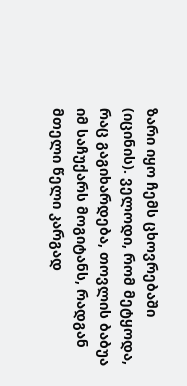ზარი იყო ჩემს ცხოვრებაში (იცინის). ველოდი, რომ მეტყოდა, რაც გაგიხარდება, თოვლის ბაბუა იმ საჩუქარს მოგიტანს, რადგან მთელი წელი კარგად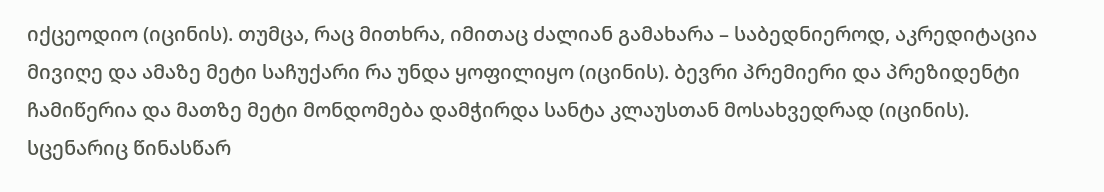იქცეოდიო (იცინის). თუმცა, რაც მითხრა, იმითაც ძალიან გამახარა – საბედნიეროდ, აკრედიტაცია მივიღე და ამაზე მეტი საჩუქარი რა უნდა ყოფილიყო (იცინის). ბევრი პრემიერი და პრეზიდენტი ჩამიწერია და მათზე მეტი მონდომება დამჭირდა სანტა კლაუსთან მოსახვედრად (იცინის). სცენარიც წინასწარ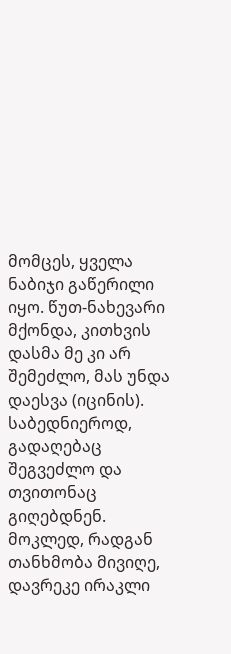მომცეს, ყველა ნაბიჯი გაწერილი იყო. წუთ-ნახევარი მქონდა, კითხვის დასმა მე კი არ შემეძლო, მას უნდა დაესვა (იცინის). საბედნიეროდ, გადაღებაც შეგვეძლო და თვითონაც გიღებდნენ. მოკლედ, რადგან თანხმობა მივიღე, დავრეკე ირაკლი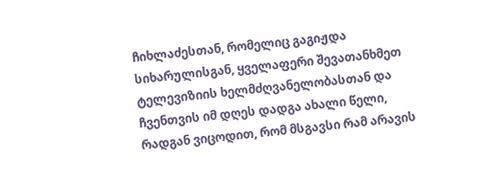ჩიხლაძესთან, რომელიც გაგიჟდა სიხარულისგან, ყველაფერი შევათანხმეთ ტელევიზიის ხელმძღვანელობასთან და ჩვენთვის იმ დღეს დადგა ახალი წელი, რადგან ვიცოდით, რომ მსგავსი რამ არავის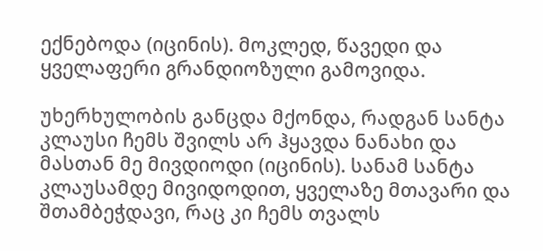ექნებოდა (იცინის). მოკლედ, წავედი და ყველაფერი გრანდიოზული გამოვიდა.

უხერხულობის განცდა მქონდა, რადგან სანტა კლაუსი ჩემს შვილს არ ჰყავდა ნანახი და მასთან მე მივდიოდი (იცინის). სანამ სანტა კლაუსამდე მივიდოდით, ყველაზე მთავარი და შთამბეჭდავი, რაც კი ჩემს თვალს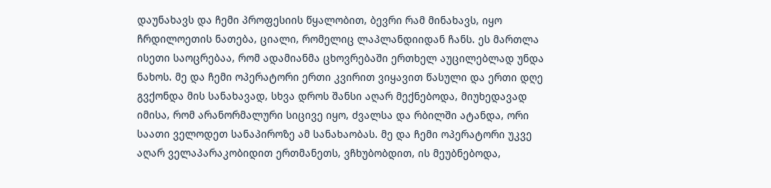დაუნახავს და ჩემი პროფესიის წყალობით, ბევრი რამ მინახავს, იყო ჩრდილოეთის ნათება, ციალი, რომელიც ლაპლანდიიდან ჩანს. ეს მართლა ისეთი საოცრებაა, რომ ადამიანმა ცხოვრებაში ერთხელ აუცილებლად უნდა ნახოს. მე და ჩემი ოპერატორი ერთი კვირით ვიყავით წასული და ერთი დღე გვქონდა მის სანახავად, სხვა დროს შანსი აღარ მექნებოდა, მიუხედავად იმისა, რომ არანორმალური სიცივე იყო, ძვალსა და რბილში ატანდა, ორი საათი ველოდეთ სანაპიროზე ამ სანახაობას. მე და ჩემი ოპერატორი უკვე აღარ ველაპარაკობიდით ერთმანეთს, ვჩხუბობდით, ის მეუბნებოდა,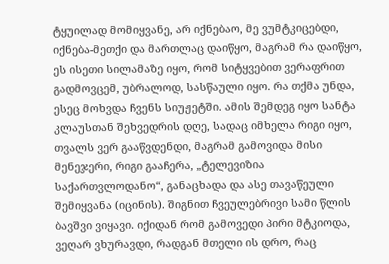ტყუილად მომიყვანე, არ იქნებაო, მე ვუმტკიცებდი, იქნება-მეთქი და მართლაც დაიწყო, მაგრამ რა დაიწყო, ეს ისეთი სილამაზე იყო, რომ სიტყვებით ვერაფრით გადმოვცემ, უბრალოდ, სასწაული იყო. რა თქმა უნდა, ესეც მოხვდა ჩვენს სიუჟეტში. ამის შემდეგ იყო სანტა კლაუსთან შეხვედრის დღე, სადაც იმხელა რიგი იყო, თვალს ვერ გააწვდენდი, მაგრამ გამოვიდა მისი მენეჯერი, რიგი გააჩერა, „ტელევიზია საქართვლოდანო“, განაცხადა და ასე თავაწეული შემიყვანა (იცინის). შიგნით ჩვეულებრივი სამი წლის ბავშვი ვიყავი. იქიდან რომ გამოვედი პირი მტკიოდა, ვეღარ ვხურავდი, რადგან მთელი ის დრო, რაც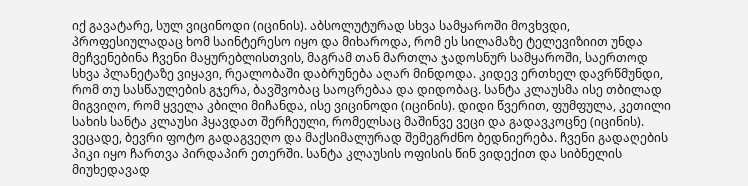იქ გავატარე, სულ ვიცინოდი (იცინის). აბსოლუტურად სხვა სამყაროში მოვხვდი, პროფესიულადაც ხომ საინტერესო იყო და მიხაროდა, რომ ეს სილამაზე ტელევიზიით უნდა მეჩვენებინა ჩვენი მაყურებლისთვის, მაგრამ თან მართლა ჯადოსნურ სამყაროში, საერთოდ სხვა პლანეტაზე ვიყავი, რეალობაში დაბრუნება აღარ მინდოდა. კიდევ ერთხელ დავრწმუნდი, რომ თუ სასწაულების გჯერა, ბავშვობაც საოცრებაა და დიდობაც. სანტა კლაუსმა ისე თბილად მიგვიღო, რომ ყველა კბილი მიჩანდა, ისე ვიცინოდი (იცინის). დიდი წვერით, ფუმფულა, კეთილი სახის სანტა კლაუსი ჰყავდათ შერჩეული, რომელსაც მაშინვე ვეცი და გადავკოცნე (იცინის). ვეცადე, ბევრი ფოტო გადაგვეღო და მაქსიმალურად შემეგრძნო ბედნიერება. ჩვენი გადაღების პიკი იყო ჩართვა პირდაპირ ეთერში. სანტა კლაუსის ოფისის წინ ვიდექით და სიბნელის მიუხედავად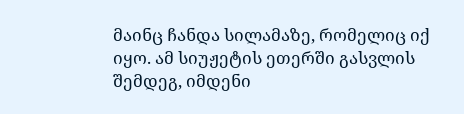მაინც ჩანდა სილამაზე, რომელიც იქ იყო. ამ სიუჟეტის ეთერში გასვლის შემდეგ, იმდენი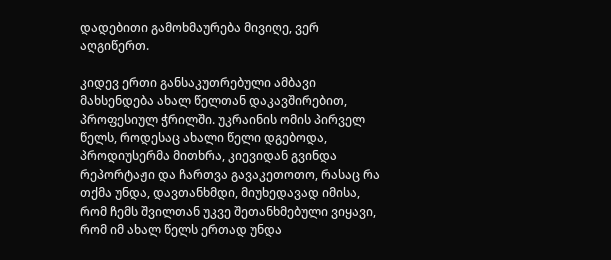დადებითი გამოხმაურება მივიღე, ვერ აღგიწერთ.

კიდევ ერთი განსაკუთრებული ამბავი მახსენდება ახალ წელთან დაკავშირებით, პროფესიულ ჭრილში. უკრაინის ომის პირველ წელს, როდესაც ახალი წელი დგებოდა, პროდიუსერმა მითხრა, კიევიდან გვინდა რეპორტაჟი და ჩართვა გავაკეთოთო, რასაც რა თქმა უნდა, დავთანხმდი, მიუხედავად იმისა, რომ ჩემს შვილთან უკვე შეთანხმებული ვიყავი, რომ იმ ახალ წელს ერთად უნდა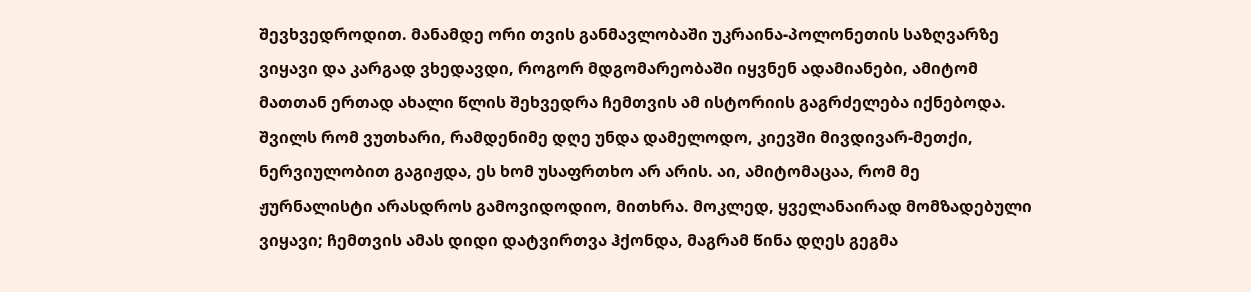შევხვედროდით. მანამდე ორი თვის განმავლობაში უკრაინა-პოლონეთის საზღვარზე ვიყავი და კარგად ვხედავდი, როგორ მდგომარეობაში იყვნენ ადამიანები, ამიტომ მათთან ერთად ახალი წლის შეხვედრა ჩემთვის ამ ისტორიის გაგრძელება იქნებოდა. შვილს რომ ვუთხარი, რამდენიმე დღე უნდა დამელოდო, კიევში მივდივარ-მეთქი, ნერვიულობით გაგიჟდა, ეს ხომ უსაფრთხო არ არის. აი, ამიტომაცაა, რომ მე ჟურნალისტი არასდროს გამოვიდოდიო, მითხრა. მოკლედ, ყველანაირად მომზადებული ვიყავი; ჩემთვის ამას დიდი დატვირთვა ჰქონდა, მაგრამ წინა დღეს გეგმა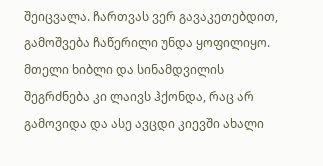შეიცვალა. ჩართვას ვერ გავაკეთებდით, გამოშვება ჩაწერილი უნდა ყოფილიყო. მთელი ხიბლი და სინამდვილის შეგრძნება კი ლაივს ჰქონდა, რაც არ გამოვიდა და ასე ავცდი კიევში ახალი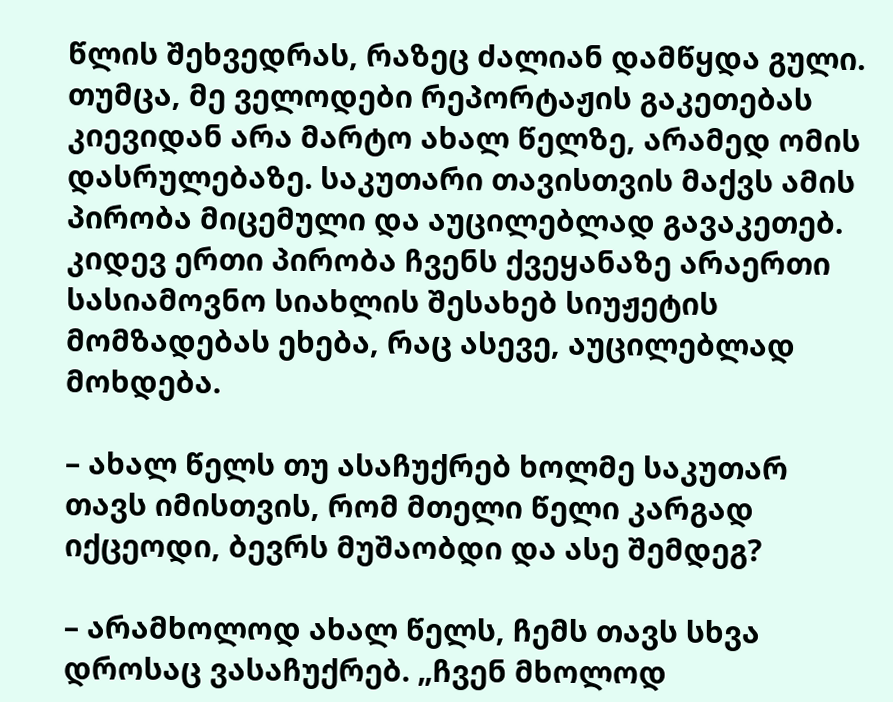წლის შეხვედრას, რაზეც ძალიან დამწყდა გული. თუმცა, მე ველოდები რეპორტაჟის გაკეთებას კიევიდან არა მარტო ახალ წელზე, არამედ ომის დასრულებაზე. საკუთარი თავისთვის მაქვს ამის პირობა მიცემული და აუცილებლად გავაკეთებ. კიდევ ერთი პირობა ჩვენს ქვეყანაზე არაერთი სასიამოვნო სიახლის შესახებ სიუჟეტის მომზადებას ეხება, რაც ასევე, აუცილებლად მოხდება.

– ახალ წელს თუ ასაჩუქრებ ხოლმე საკუთარ თავს იმისთვის, რომ მთელი წელი კარგად იქცეოდი, ბევრს მუშაობდი და ასე შემდეგ?

– არამხოლოდ ახალ წელს, ჩემს თავს სხვა დროსაც ვასაჩუქრებ. „ჩვენ მხოლოდ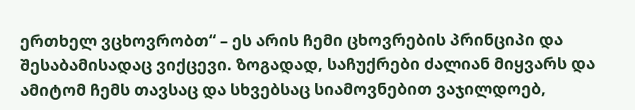ერთხელ ვცხოვრობთ“ – ეს არის ჩემი ცხოვრების პრინციპი და შესაბამისადაც ვიქცევი. ზოგადად, საჩუქრები ძალიან მიყვარს და ამიტომ ჩემს თავსაც და სხვებსაც სიამოვნებით ვაჯილდოებ,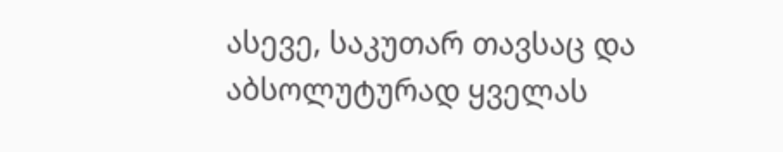ასევე, საკუთარ თავსაც და აბსოლუტურად ყველას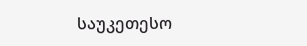საუკეთესო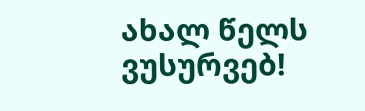ახალ წელს ვუსურვებ!